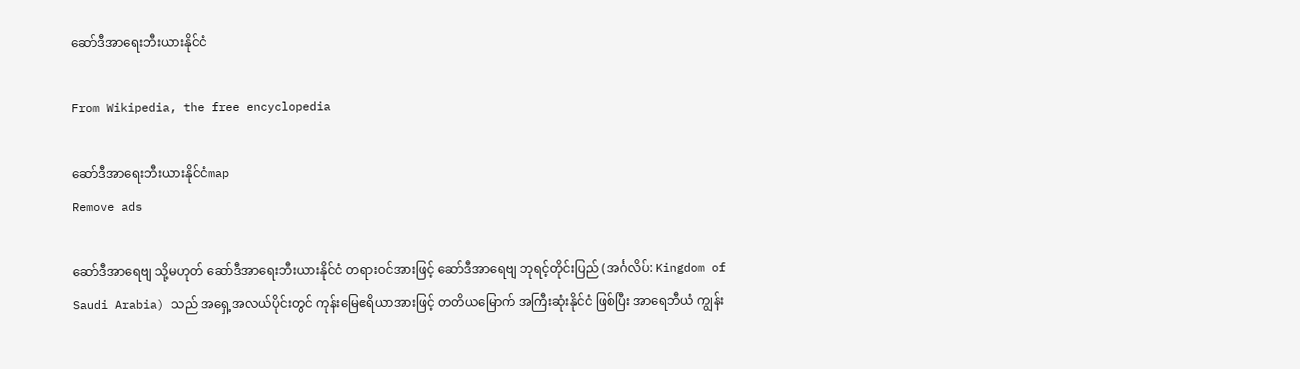ဆော်ဒီအာရေးဘီးယားနိုင်ငံ

From Wikipedia, the free encyclopedia

ဆော်ဒီအာရေးဘီးယားနိုင်ငံmap
Remove ads

ဆော်ဒီအာရေဗျ သို့မဟုတ် ဆော်ဒီအာရေးဘီးယားနိုင်ငံ တရားဝင်အားဖြင့် ဆော်ဒီအာရေဗျ ဘုရင့်တိုင်းပြည် (အင်္ဂလိပ်: Kingdom of Saudi Arabia) သည် အရှေ့အလယ်ပိုင်းတွင် ကုန်းမြေဧရိယာအားဖြင့် တတိယမြောက် အကြီးဆုံးနိုင်ငံ ဖြစ်ပြီး အာရေဘီယံ ကျွန်း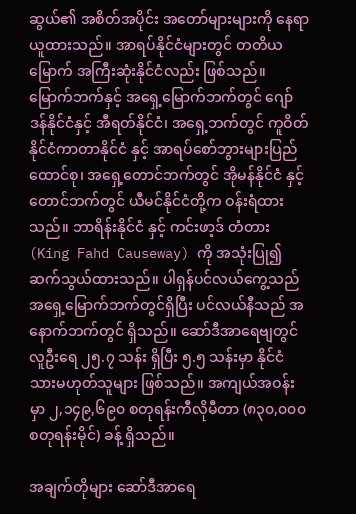ဆွယ်၏ အစိတ်အပိုင်း အတော်များများကို နေရာယူထားသည်။ အာရပ်နိုင်ငံများတွင် တတိယမြောက် အကြီးဆုံးနိုင်ငံလည်း ဖြစ်သည်။ မြောက်ဘက်နှင့် အရှေ့မြောက်ဘက်တွင် ဂျော်ဒန်နိုင်ငံနှင့် အီရတ်နိုင်ငံ၊ အရှေ့ဘက်တွင် ကူဝိတ်နိုင်ငံကာတာနိုင်ငံ နှင့် အာရပ်စော်ဘွားများပြည်ထောင်စု၊ အရှေ့တောင်ဘက်တွင် အိုမန်နိုင်ငံ နှင့် တောင်ဘက်တွင် ယီမင်နိုင်ငံတို့က ဝန်းရံထားသည်။ ဘာရိန်းနိုင်ငံ နှင့် ကင်းဖာ့ဒ် တံတား (King Fahd Causeway) ကို အသုံးပြု၍ ဆက်သွယ်ထားသည်။ ပါရှန်ပင်လယ်ကွေ့သည် အရှေ့မြောက်ဘက်တွင်ရှိပြီး ပင်လယ်နီသည် အနောက်ဘက်တွင် ရှိသည်။ ဆော်ဒီအာရေဗျတွင် လူဦးရေ ၂၅.၇ သန်း ရှိပြီး ၅.၅ သန်းမှာ နိုင်ငံသားမဟုတ်သူများ ဖြစ်သည်။ အကျယ်အဝန်းမှာ ၂,၁၄၉,၆၉၀ စတုရန်းကီလိုမီတာ (၈၃၀,၀၀၀ စတုရန်းမိုင်) ခန့် ရှိသည်။

အချက်တိုများ ဆော်ဒီအာရေ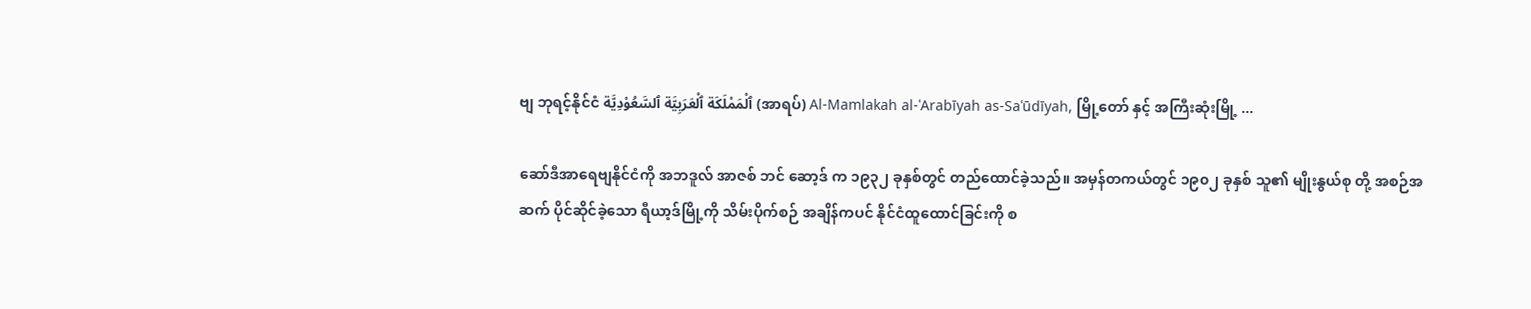ဗျ ဘုရင့်နိုင်ငံ ٱلْمَمْلَكَة ٱلْعَرَبِيَّة ٱلسَّعُوْدِيَّة (အာရပ်) Al-Mamlakah al-ʿArabīyah as-Saʿūdīyah, မြို့တော် နှင့် အကြီးဆုံးမြို့ ...

ဆော်ဒီအာရေဗျနိုင်ငံကို အဘဒူလ် အာဇစ် ဘင် ဆော့ဒ် က ၁၉၃၂ ခုနှစ်တွင် တည်ထောင်ခဲ့သည်။ အမှန်တကယ်တွင် ၁၉၀၂ ခုနှစ် သူ၏ မျိုးနွယ်စု တို့ အစဉ်အဆက် ပိုင်ဆိုင်ခဲ့သော ရီယာ့ဒ်မြို့ကို သိမ်းပိုက်စဉ် အချိန်ကပင် နိုင်ငံထူထောင်ခြင်းကို စ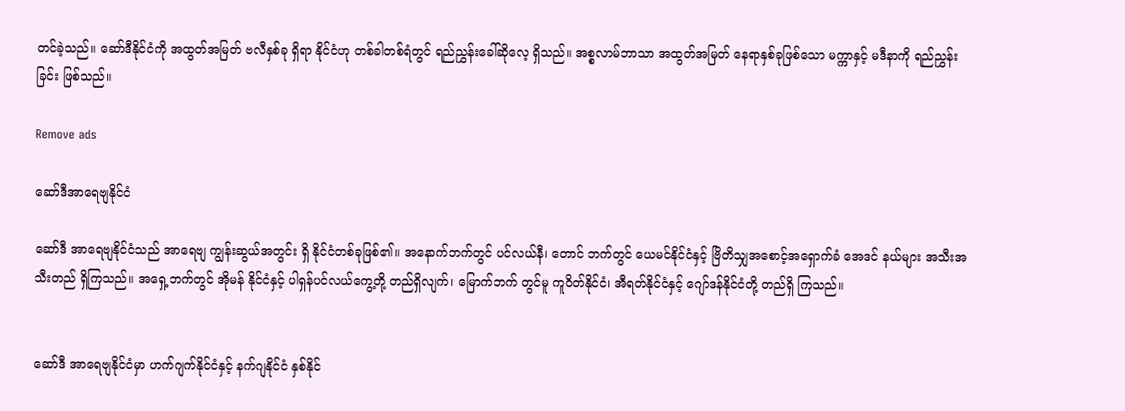တင်ခဲ့သည်။ ဆော်ဒီနိုင်ငံကို အထွတ်အမြတ် ဗလီနှစ်ခု ရှိရာ နိုင်ငံဟု တစ်ခါတစ်ရံတွင် ရည်ညွှန်းခေါ်ဆိုလေ့ ရှိသည်။ အစ္စလာမ်ဘာသာ အထွတ်အမြတ် နေရာနှစ်ခုဖြစ်သော မက္ကာနှင့် မဒီနာကို ရည်ညွှန်းခြင်း ဖြစ်သည်။

Remove ads

ဆော်ဒီအာရေဗျနိုင်ငံ

ဆော်ဒီ အာရေဗျနိုင်ငံသည် အာရေဗျ ကျွန်းဆွယ်အတွင်း ရှိ နိုင်ငံတစ်ခုဖြစ်၏။ အနောက်ဘက်တွင် ပင်လယ်နီ၊ တောင် ဘက်တွင် ယေမင်နိုင်ငံနှင့် ဗြိတိသျှအစောင့်အရှောက်ခံ အေဒင် နယ်များ အသီးအသီးတည် ရှိကြသည်။ အရှေ့ဘက်တွင် အိုမန် နိုင်ငံနှင့် ပါရှန်ပင်လယ်ကွေ့တို့ တည်ရှိလျက်၊ မြောက်ဘက် တွင်မူ ကူဝိတ်နိုင်ငံ၊ အီရတ်နိုင်ငံနှင့် ဂျော်ဒန်နိုင်ငံတို့ တည်ရှိ ကြသည်။


ဆော်ဒီ အာရေဗျနိုင်ငံမှာ ဟက်ဂျက်နိုင်ငံနှင့် နက်ဂျနိုင်ငံ နှစ်နိုင်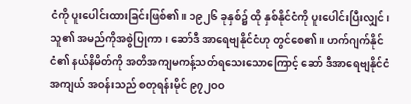ငံကို ပူးပေါင်းထားခြင်းဖြစ်၏။ ၁၉၂၆ ခုနှစ်၌ ထို နှစ်နိုင်ငံကို ပူးပေါင်းပြီးလျှင်၊ သူ၏ အမည်ကိုအစွဲပြုကာ၊ ဆော်ဒီ အာရေဗျနိုင်ငံဟု တွင်စေ၏။ ဟက်ဂျက်နိုင်ငံ၏ နယ်နိမိတ်ကို အတိအကျမကန့်သတ်ရသေးသောကြောင့် ဆော် ဒီအာရေဗျနိုင်ငံ အကျယ် အဝန်းသည် စတုရန်းမိုင် ၉၇၂ဝဝ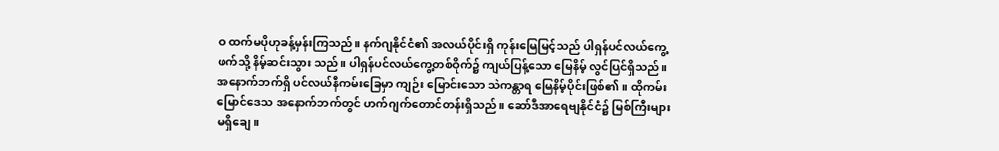ဝ ထက်မပိုဟုခန့်မှန်းကြသည်။ နက်ဂျနိုင်ငံ၏ အလယ်ပိုင်းရှိ ကုန်းမြေမြင့်သည် ပါရှန်ပင်လယ်ကွေ့ဖက်သို့ နိမ့်ဆင်းသွား သည်။ ပါရှန်ပင်လယ်ကွေ့တစ်ဝိုက်၌ ကျယ်ပြန့်သော မြေနိမ့် လွင်ပြင်ရှိသည်။ အနောက်ဘက်ရှိ ပင်လယ်နီကမ်းခြေမှာ ကျဉ်း မြောင်းသော သဲကန္တာရ မြေနိမ့်ပိုင်းဖြစ်၏။ ထိုကမ်းမြောင်ဒေသ အနောက်ဘက်တွင် ဟက်ဂျက်တောင်တန်းရှိသည်။ ဆော်ဒီအာရေဗျနိုင်ငံ၌ မြစ်ကြီးများမရှိချေ။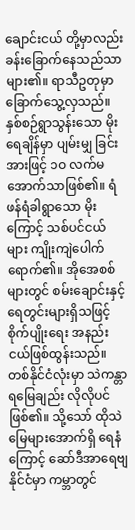ချောင်းငယ် တို့မှာလည်း ခန်းခြောက်နေသည်သာများ၏။ ရာသီဥတုမှာ ခြောက်သွေ့လှသည်။ နှစ်စဉ်ရွာသွန်းသော မိုးရေချိန်မှာ ပျမ်းမျှ ခြင်းအားဖြင့် ၁ဝ လက်မအောက်သာဖြစ်၏။ ရံဖန်ရံခါရွာသော မိုးကြောင့် သစ်ပင်ငယ်များ ကျိုးကျဲပေါက်ရောက်၏။ အိုအေစစ်များတွင် စမ်းချောင်းနှင့် ရေတွင်းများရှိသဖြင့် စိုက်ပျိုးရေး အနည်းငယ်ဖြစ်ထွန်းသည်။ တစ်နိုင်ငံလုံးမှာ သဲကန္တာရမြေချည်း လိုလိုပင်ဖြစ်၏။ သို့သော် ထိုသဲမြေများအောက်ရှိ ရေနံကြောင့် ဆော်ဒီအာရေဗျနိုင်ငံမှာ ကမ္ဘာတွင်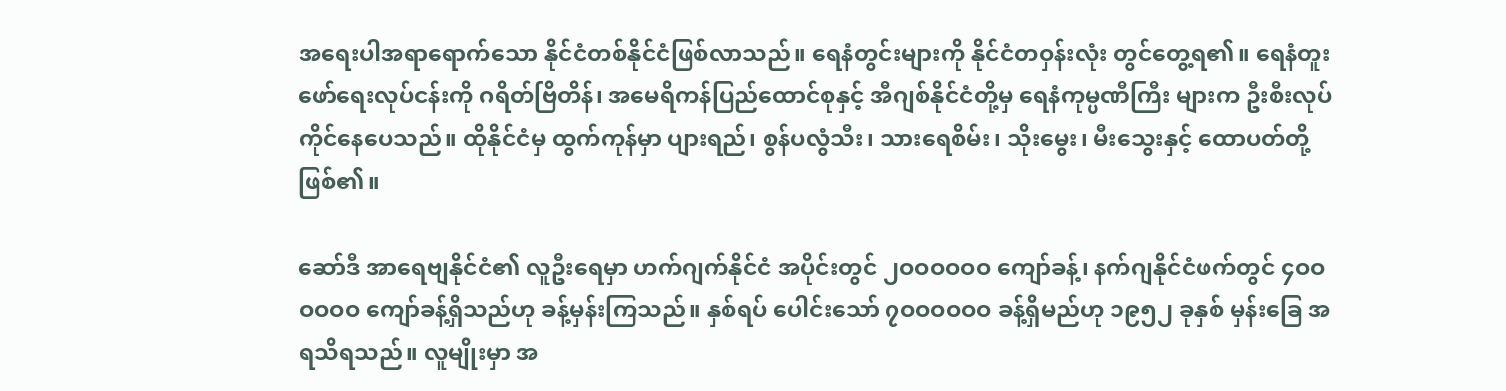အရေးပါအရာရောက်သော နိုင်ငံတစ်နိုင်ငံဖြစ်လာသည်။ ရေနံတွင်းများကို နိုင်ငံတဝှန်းလုံး တွင်တွေ့ရ၏။ ရေနံတူးဖော်ရေးလုပ်ငန်းကို ဂရိတ်ဗြိတိန်၊ အမေရိကန်ပြည်ထောင်စုနှင့် အီဂျစ်နိုင်ငံတို့မှ ရေနံကုမ္ပဏီကြီး များက ဦးစီးလုပ်ကိုင်နေပေသည်။ ထိုနိုင်ငံမှ ထွက်ကုန်မှာ ပျားရည်၊ စွန်ပလွံသီး၊ သားရေစိမ်း၊ သိုးမွေး၊ မီးသွေးနှင့် ထောပတ်တို့ဖြစ်၏။

ဆော်ဒီ အာရေဗျနိုင်ငံ၏ လူဦးရေမှာ ဟက်ဂျက်နိုင်ငံ အပိုင်းတွင် ၂ဝဝဝဝဝဝ ကျော်ခန့်၊ နက်ဂျနိုင်ငံဖက်တွင် ၄ဝဝဝဝဝဝ ကျော်ခန့်ရှိသည်ဟု ခန့်မှန်းကြသည်။ နှစ်ရပ် ပေါင်းသော် ၇ဝဝဝဝဝဝ ခန့်ရှိမည်ဟု ၁၉၅၂ ခုနှစ် မှန်းခြေ အရသိရသည်။ လူမျိုးမှာ အ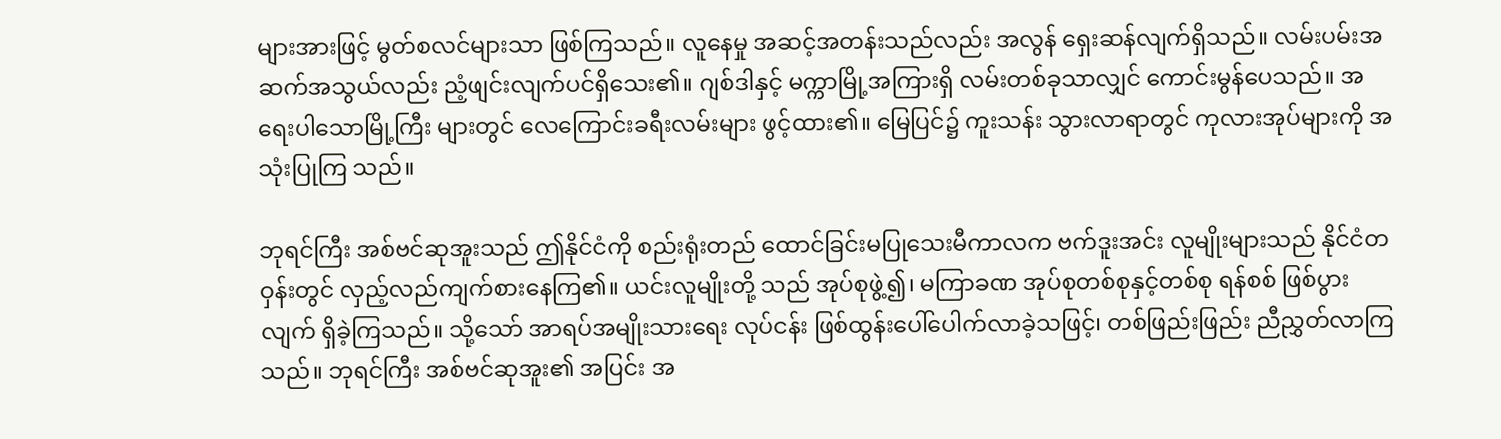များအားဖြင့် မွတ်စလင်များသာ ဖြစ်ကြသည်။ လူနေမှု အဆင့်အတန်းသည်လည်း အလွန် ရှေးဆန်လျက်ရှိသည်။ လမ်းပမ်းအဆက်အသွယ်လည်း ညံ့ဖျင်းလျက်ပင်ရှိသေး၏။ ဂျစ်ဒါနှင့် မက္ကာမြို့အကြားရှိ လမ်းတစ်ခုသာလျှင် ကောင်းမွန်ပေသည်။ အရေးပါသောမြို့ကြီး များတွင် လေကြောင်းခရီးလမ်းများ ဖွင့်ထား၏။ မြေပြင်၌ ကူးသန်း သွားလာရာတွင် ကုလားအုပ်များကို အသုံးပြုကြ သည်။

ဘုရင်ကြီး အစ်ဗင်ဆုအူးသည် ဤနိုင်ငံကို စည်းရုံးတည် ထောင်ခြင်းမပြုသေးမီကာလက ဗက်ဒူးအင်း လူမျိုးများသည် နိုင်ငံတဝှန်းတွင် လှည့်လည်ကျက်စားနေကြ၏။ ယင်းလူမျိုးတို့ သည် အုပ်စုဖွဲ့၍၊ မကြာခဏ အုပ်စုတစ်စုနှင့်တစ်စု ရန်စစ် ဖြစ်ပွားလျက် ရှိခဲ့ကြသည်။ သို့သော် အာရပ်အမျိုးသားရေး လုပ်ငန်း ဖြစ်ထွန်းပေါ်ပေါက်လာခဲ့သဖြင့်၊ တစ်ဖြည်းဖြည်း ညီညွှတ်လာကြသည်။ ဘုရင်ကြီး အစ်ဗင်ဆုအူး၏ အပြင်း အ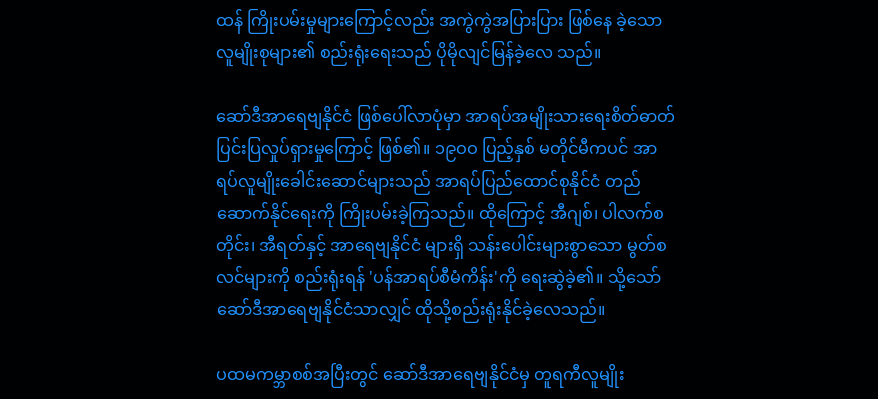ထန် ကြိုးပမ်းမှုများကြောင့်လည်း အကွဲကွဲအပြားပြား ဖြစ်နေ ခဲ့သော လူမျိုးစုများ၏ စည်းရုံးရေးသည် ပိုမိုလျင်မြန်ခဲ့လေ သည်။

ဆော်ဒီအာရေဗျနိုင်ငံ ဖြစ်ပေါ်လာပုံမှာ အာရပ်အမျိုးသားရေးစိတ်ဓာတ်ပြင်းပြလှုပ်ရှားမှုကြောင့် ဖြစ်၏။ ၁၉ဝဝ ပြည့်နှစ် မတိုင်မီကပင် အာရပ်လူမျိုးခေါင်းဆောင်များသည် အာရပ်ပြည်ထောင်စုနိုင်ငံ တည်ဆောက်နိုင်ရေးကို ကြိုးပမ်းခဲ့ကြသည်။ ထိုကြောင့် အီဂျစ်၊ ပါလက်စတိုင်း၊ အီရတ်နှင့် အာရေဗျနိုင်ငံ များရှိ သန်းပေါင်းများစွာသော မွတ်စလင်များကို စည်းရုံးရန် 'ပန်အာရပ်စီမံကိန်း'ကို ရေးဆွဲခဲ့၏။ သို့သော် ဆော်ဒီအာရေဗျနိုင်ငံသာလျှင် ထိုသို့စည်းရုံးနိုင်ခဲ့လေသည်။

ပထမကမ္ဘာစစ်အပြီးတွင် ဆော်ဒီအာရေဗျနိုင်ငံမှ တူရကီလူမျိုး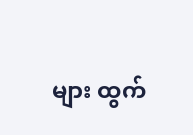များ ထွက်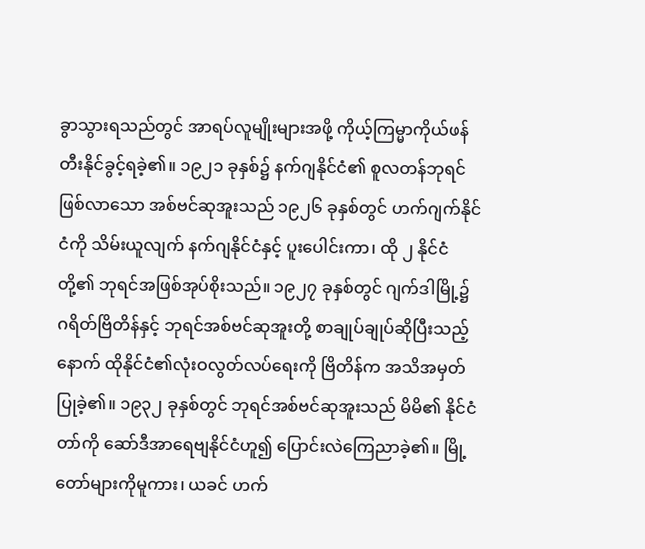ခွာသွားရသည်တွင် အာရပ်လူမျိုးများအဖို့ ကိုယ့်ကြမ္မာကိုယ်ဖန်တီးနိုင်ခွင့်ရခဲ့၏။ ၁၉၂၁ ခုနှစ်၌ နက်ဂျနိုင်ငံ၏ စူလတန်ဘုရင် ဖြစ်လာသော အစ်ဗင်ဆုအူးသည် ၁၉၂၆ ခုနှစ်တွင် ဟက်ဂျက်နိုင်ငံကို သိမ်းယူလျက် နက်ဂျနိုင်ငံနှင့် ပူးပေါင်းကာ၊ ထို ၂ နိုင်ငံတို့၏ ဘုရင်အဖြစ်အုပ်စိုးသည်။ ၁၉၂၇ ခုနှစ်တွင် ဂျက်ဒါမြို့၌ ဂရိတ်ဗြိတိန်နှင့် ဘုရင်အစ်ဗင်ဆုအူးတို့ စာချုပ်ချုပ်ဆိုပြီးသည့်နောက် ထိုနိုင်ငံ၏လုံးဝလွတ်လပ်ရေးကို ဗြိတိန်က အသိအမှတ်ပြုခဲ့၏။ ၁၉၃၂ ခုနှစ်တွင် ဘုရင်အစ်ဗင်ဆုအူးသည် မိမိ၏ နိုင်ငံတာ်ကို ဆော်ဒီအာရေဗျနိုင်ငံဟူ၍ ပြောင်းလဲကြေညာခဲ့၏။ မြို့တော်များကိုမူကား၊ ယခင် ဟက်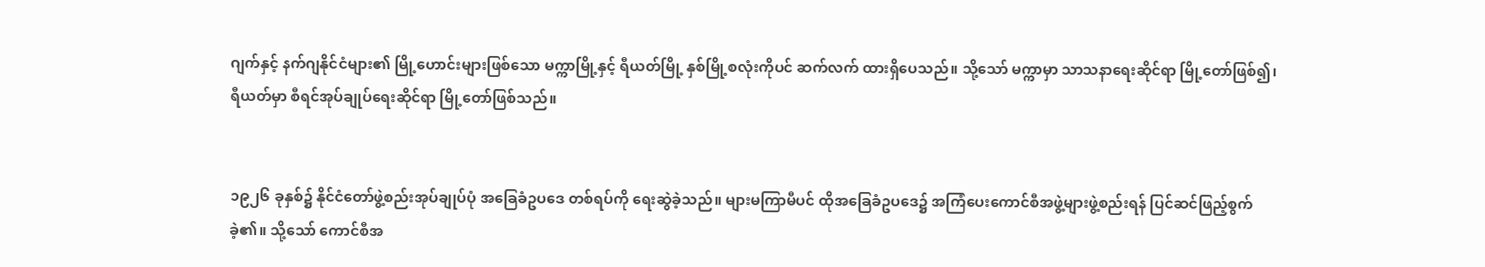ဂျက်နှင့် နက်ဂျနိုင်ငံများ၏ မြို့ဟောင်းများဖြစ်သော မက္ကာမြို့နှင့် ရီယတ်မြို့ နှစ်မြို့စလုံးကိုပင် ဆက်လက် ထားရှိပေသည်။ သို့သော် မက္ကာမှာ သာသနာရေးဆိုင်ရာ မြို့တော်ဖြစ်၍၊ ရီယတ်မှာ စီရင်အုပ်ချုပ်ရေးဆိုင်ရာ မြို့တော်ဖြစ်သည်။


၁၉၂၆ ခုနှစ်၌ နိုင်ငံတော်ဖွဲ့စည်းအုပ်ချုပ်ပုံ အခြေခံဥပဒေ တစ်ရပ်ကို ရေးဆွဲခဲ့သည်။ များမကြာမီပင် ထိုအခြေခံဥပဒေ၌ အကြံပေးကောင်စီအဖွဲ့များဖွဲ့စည်းရန် ပြင်ဆင်ဖြည့်စွက်ခဲ့၏။ သို့သော် ကောင်စီအ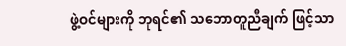ဖွဲ့ဝင်များကို ဘုရင်၏ သဘောတူညီချက် ဖြင့်သာ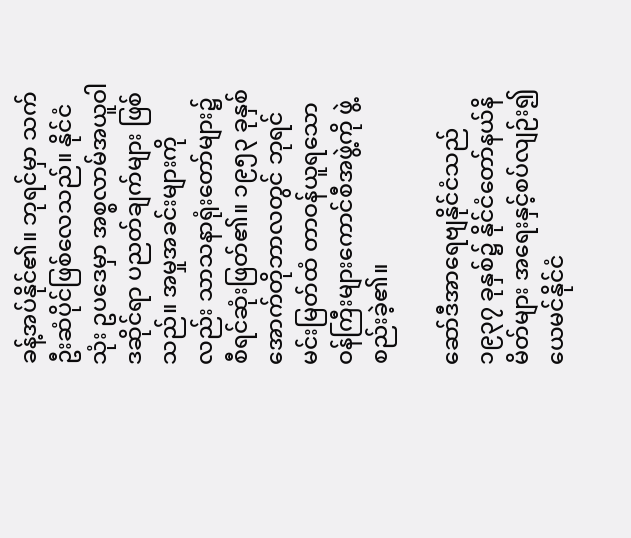ခန့်အပ်နိုင်၏။ ဘုရင်မှာ သက်ဦးဆံပိုင်ဖြစ်လေသည်။ နိုင်ငံသုံး ဥပဒေမှာ အစ္စလာမ်အယူဝါဒဆိုင်ရာ ပညတ်ချက်များ ဖြစ်သည်။ အမှုအခင်းများကိုလည်း သာသနာရုံးတော်များ၌ စီရင်ဆုံးဖြတ်၏။ ၁၉၅၃ ခုနှစ် အောက်တိုဘာလတွင် ဘုရင် မင်းမြတ်ထံ တာဝန်ယူရသော ဝန်ကြီးများကောင်စီအဖွဲ့ကို ဖွဲ့စည်းခဲ့၏။

ဆော်ဒီအာရေဗျနိုင်ငံသည် ၁၉၃၇ ခုနှစ်၌ နိုင်ငံတော်နယ်နိမိတ်များ အရေးနှင့်စပ်လျဉ်း၍ ယေမင်နိုင်ငံ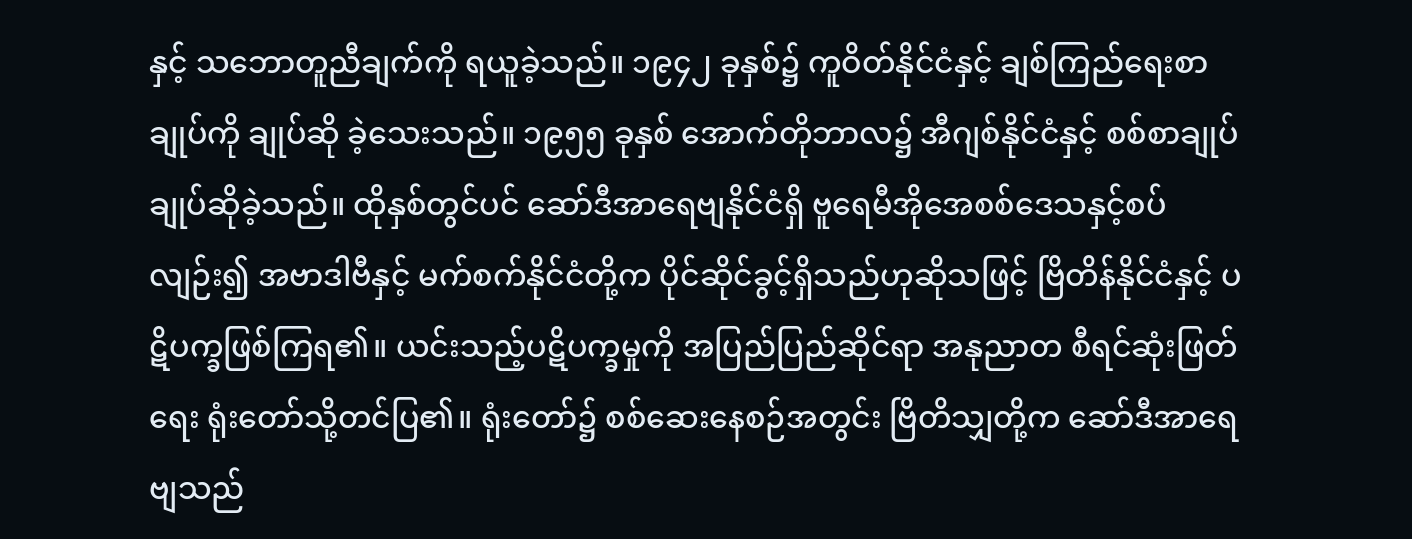နှင့် သဘောတူညီချက်ကို ရယူခဲ့သည်။ ၁၉၄၂ ခုနှစ်၌ ကူဝိတ်နိုင်ငံနှင့် ချစ်ကြည်ရေးစာချုပ်ကို ချုပ်ဆို ခဲ့သေးသည်။ ၁၉၅၅ ခုနှစ် အောက်တိုဘာလ၌ အီဂျစ်နိုင်ငံနှင့် စစ်စာချုပ်ချုပ်ဆိုခဲ့သည်။ ထိုနှစ်တွင်ပင် ဆော်ဒီအာရေဗျနိုင်ငံရှိ ဗူရေမီအိုအေစစ်ဒေသနှင့်စပ်လျဉ်း၍ အဗာဒါဗီနှင့် မက်စက်နိုင်ငံတို့က ပိုင်ဆိုင်ခွင့်ရှိသည်ဟုဆိုသဖြင့် ဗြိတိန်နိုင်ငံနှင့် ပဋိပက္ခဖြစ်ကြရ၏။ ယင်းသည့်ပဋိပက္ခမှုကို အပြည်ပြည်ဆိုင်ရာ အနုညာတ စီရင်ဆုံးဖြတ် ရေး ရုံးတော်သို့တင်ပြ၏။ ရုံးတော်၌ စစ်ဆေးနေစဉ်အတွင်း ဗြိတိသျှတို့က ဆော်ဒီအာရေဗျသည်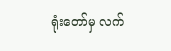ရုံးတော်မှ လက်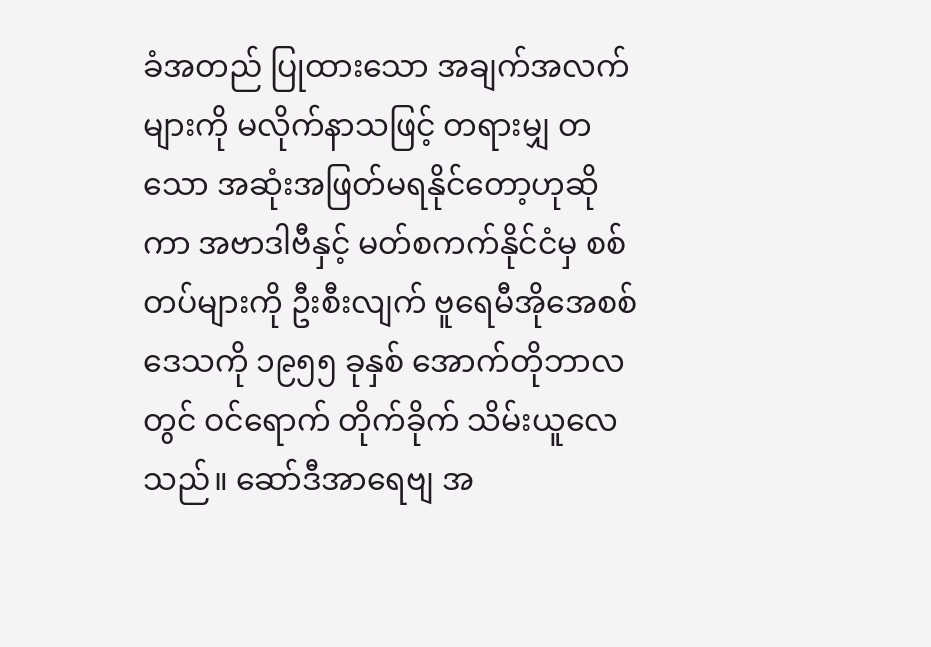ခံအတည် ပြုထားသော အချက်အလက်များကို မလိုက်နာသဖြင့် တရားမျှ တသော အဆုံးအဖြတ်မရနိုင်တော့ဟုဆိုကာ အဗာဒါဗီနှင့် မတ်စကက်နိုင်ငံမှ စစ်တပ်များကို ဦးစီးလျက် ဗူရေမီအိုအေစစ်ဒေသကို ၁၉၅၅ ခုနှစ် အောက်တိုဘာလတွင် ဝင်ရောက် တိုက်ခိုက် သိမ်းယူလေသည်။ ဆော်ဒီအာရေဗျ အ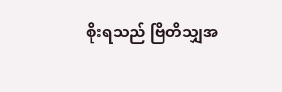စိုးရသည် ဗြိတိသျှအ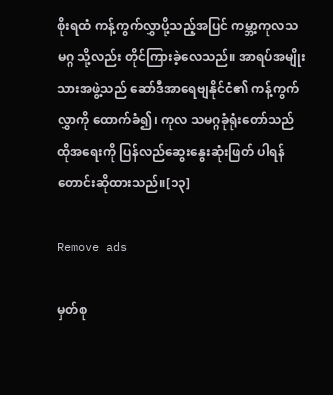စိုးရထံ ကန့်ကွက်လွှာပို့သည့်အပြင် ကမ္ဘာ့ကုလသမဂ္ဂ သို့လည်း တိုင်ကြားခဲ့လေသည်။ အာရပ်အမျိုးသားအဖွဲ့သည် ဆော်ဒီအာရေဗျနိုင်ငံ၏ ကန့်ကွက်လွှာကို ထောက်ခံ၍၊ ကုလ သမဂ္ဂခုံရုံးတော်သည် ထိုအရေးကို ပြန်လည်ဆွေးနွေးဆုံးဖြတ် ပါရန် တောင်းဆိုထားသည်။[၁၃]

Remove ads

မှတ်စု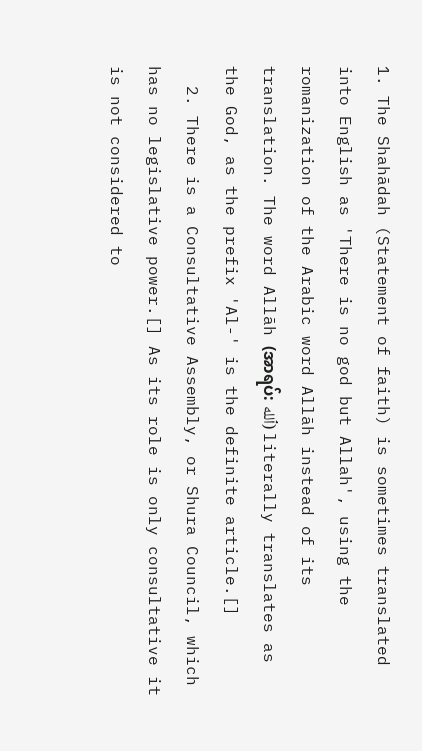1. The Shahādah (Statement of faith) is sometimes translated into English as 'There is no god but Allah', using the romanization of the Arabic word Allāh instead of its translation. The word Allāh (အာရပ်: ٱلله) literally translates as the God, as the prefix 'Al-' is the definite article.[]
  2. There is a Consultative Assembly, or Shura Council, which has no legislative power.[] As its role is only consultative it is not considered to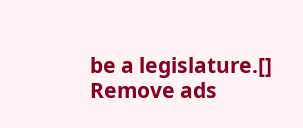be a legislature.[]
Remove ads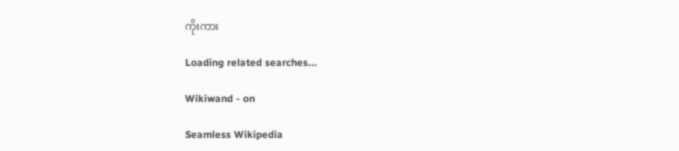ကိုးကား

Loading related searches...

Wikiwand - on

Seamless Wikipedia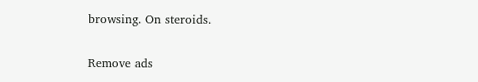browsing. On steroids.

Remove ads